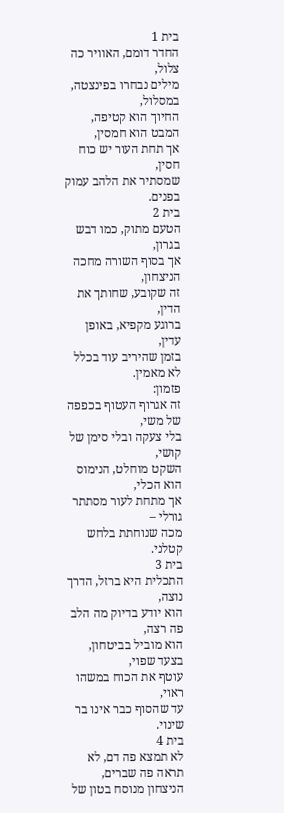בית 1
החדר דומם, האוויר כה צלול,
מילים נבחרו בפינצטה, במסלול,
החיוך הוא קטיפה, המבט הוא חמסין,
אך תחת העור יש כוח חסין,
שמסתיר את הלהב עמוק בפנים.
בית 2
הטעם מתוק, כמו דבש בגרון,
אך בסוף השורה מחכה הניצחון,
זה שקובע, שחותך את הדין,
ברוגע מקפיא, באופן עדין,
בזמן שהיריב עוד בכלל לא מאמין.
פזמון:
זה אגרוף העטוף בכפפה של משי,
בלי צעקה ובלי סימן של קושי,
השקט מוחלט, הנימוס הוא הכלי,
אך מתחת לעור מסתתר גורלי –
מכה שנוחתת בלחש קטלני.
בית 3
התכלית היא ברזל, הדרך נוצה,
הוא יודע בדיוק מה הלב פה רצה,
הוא מוביל בביטחון, בצעד שפוי,
עוטף את הכוח במשהו ראוי,
עד שהסוף כבר אינו בר שינוי.
בית 4
לא תמצא פה דם, לא תראה פה שברים,
הניצחון מנוסח בטון של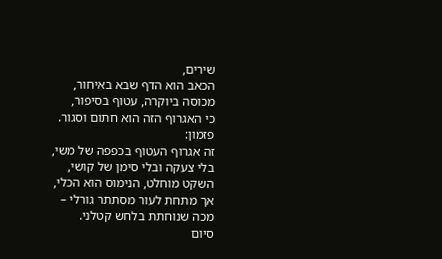שירים,
הכאב הוא הדף שבא באיחור,
מכוסה ביוקרה, עטוף בסיפור,
כי האגרוף הזה הוא חתום וסגור.
פזמון:
זה אגרוף העטוף בכפפה של משי,
בלי צעקה ובלי סימן של קושי,
השקט מוחלט, הנימוס הוא הכלי,
אך מתחת לעור מסתתר גורלי –
מכה שנוחתת בלחש קטלני.
סיום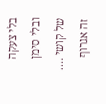בלי צעקה ובלי סימן של קושי ….
זה אגרוף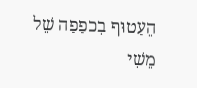הֵעַטוּף בִכפַפַה שֵׁל
מֵשִׁי